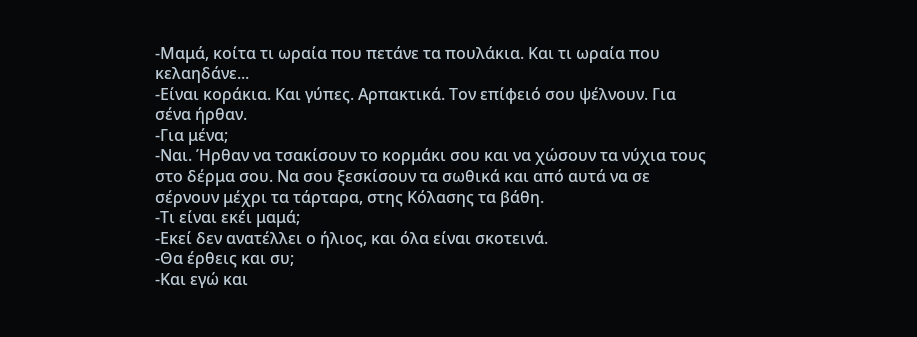-Μαμά, κοίτα τι ωραία που πετάνε τα πουλάκια. Και τι ωραία που κελαηδάνε...
-Είναι κοράκια. Και γύπες. Αρπακτικά. Τον επίφειό σου ψέλνουν. Για σένα ήρθαν.
-Για μένα;
-Ναι. Ήρθαν να τσακίσουν το κορμάκι σου και να χώσουν τα νύχια τους στο δέρμα σου. Να σου ξεσκίσουν τα σωθικά και από αυτά να σε σέρνουν μέχρι τα τάρταρα, στης Κόλασης τα βάθη.
-Τι είναι εκέι μαμά;
-Εκεί δεν ανατέλλει ο ήλιος, και όλα είναι σκοτεινά.
-Θα έρθεις και συ;
-Και εγώ και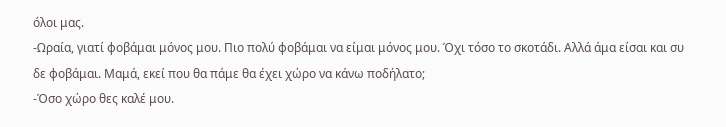όλοι μας.
-Ωραία, γιατί φοβάμαι μόνος μου. Πιο πολύ φοβάμαι να είμαι μόνος μου. Όχι τόσο το σκοτάδι. Αλλά άμα είσαι και συ δε φοβάμαι. Μαμά, εκεί που θα πάμε θα έχει χώρο να κάνω ποδήλατο;
-Όσο χώρο θες καλέ μου.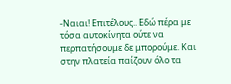-Ναιαι! Επιτέλους.. Εδώ πέρα με τόσα αυτοκίνητα ούτε να περπατήσουμε δε μπορούμε. Και στην πλατεία παίζουν όλο τα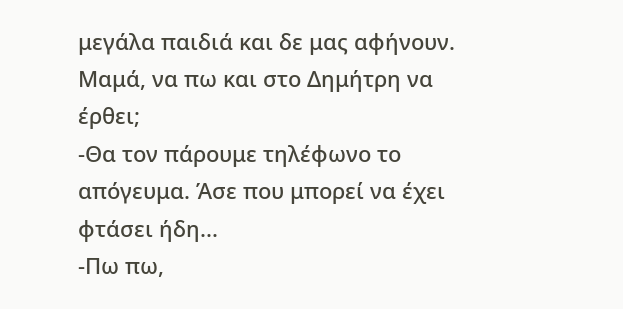μεγάλα παιδιά και δε μας αφήνουν. Μαμά, να πω και στο Δημήτρη να έρθει;
-Θα τον πάρουμε τηλέφωνο το απόγευμα. Άσε που μπορεί να έχει φτάσει ήδη...
-Πω πω,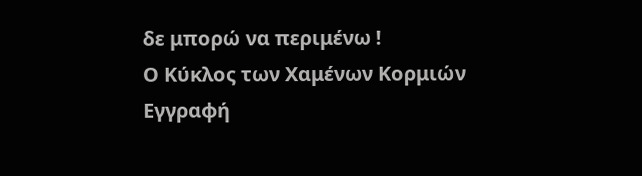δε μπορώ να περιμένω !
Ο Κύκλος των Χαμένων Κορμιών
Εγγραφή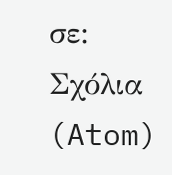σε:
Σχόλια (Atom)